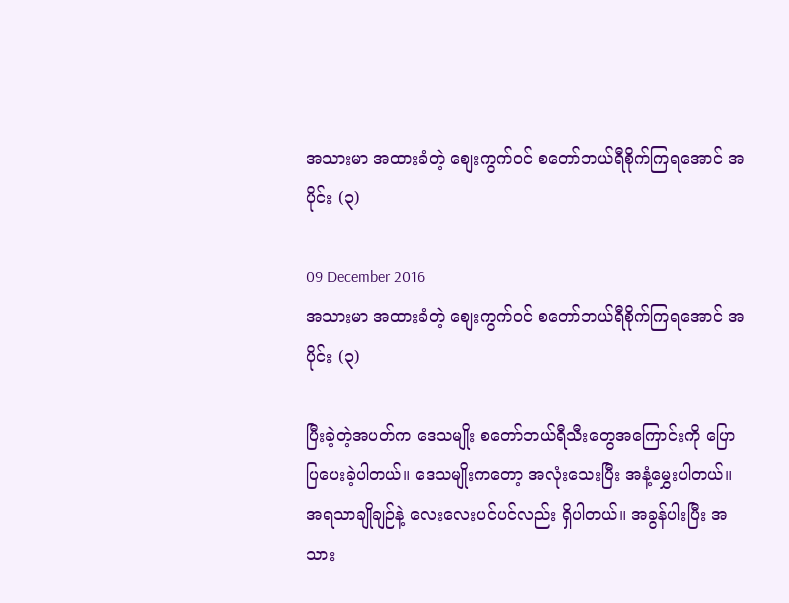အသားမာ အထားခံတဲ့ စျေးကွက်ဝင် စတော်ဘယ်ရီစိုက်ကြရအောင် အပိုင်း (၃)

09 December 2016
အသားမာ အထားခံတဲ့ စျေးကွက်ဝင် စတော်ဘယ်ရီစိုက်ကြရအောင် အပိုင်း (၃)

ပြီးခဲ့တဲ့အပတ်က ဒေသမျိုး စတော်ဘယ်ရီသီးတွေအကြောင်းကို ပြောပြပေးခဲ့ပါတယ်။ ဒေသမျိုးကတော့ အလုံးသေးပြီး အနံ့မွှေးပါတယ်။ အရသာချိုချဉ်နဲ့ လေးလေးပင်ပင်လည်း ရှိပါတယ်။ အခွန်ပါးပြီး အသား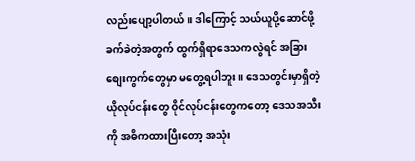လည်းပျော့ပါတယ်။ ဒါကြောင့် သယ်ယူပို့ဆောင်ဖို့ ခက်ခဲတဲ့အတွက် ထွက်ရှိရာဒေသကလွဲရင် အခြားစျေးကွက်တွေမှာ မတွေ့ရပါဘူး။ ဒေသတွင်းမှာရှိတဲ့ ယိုလုပ်ငန်းတွေ ဝိုင်လုပ်ငန်းတွေကတော့ ဒေသအသီးကို အဓိကထားပြီးတော့ အသုံး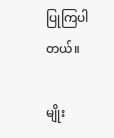ပြုကြပါတယ်။

မျိုး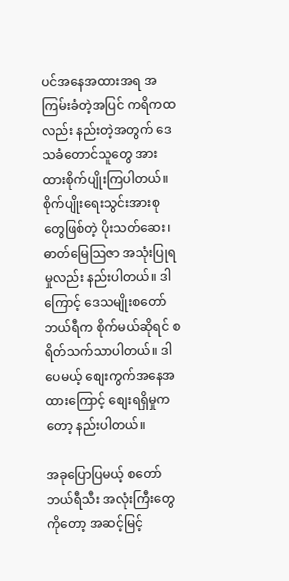ပင်အနေအထားအရ အကြမ်းခံတဲ့အပြင် ကရိကထလည်း နည်းတဲ့အတွက် ဒေသခံတောင်သူတွေ အားထားစိုက်ပျိုးကြပါတယ်။ စိုက်ပျိုးရေးသွင်းအားစုတွေဖြစ်တဲ့ ပိုးသတ်ဆေး၊ ဓာတ်မြေသြဇာ အသုံးပြုရမှုလည်း နည်းပါတယ်။ ဒါကြောင့် ဒေသမျိုးစတော်ဘယ်ရီက စိုက်မယ်ဆိုရင် စရိတ်သက်သာပါတယ်။ ဒါပေမယ့် စျေးကွက်အနေအထားကြောင့် စျေးရရှိမှုကတော့ နည်းပါတယ်။

အခုပြောပြမယ့် စတော်ဘယ်ရီသီး အလုံးကြီးတွေကိုတော့ အဆင့်မြင့်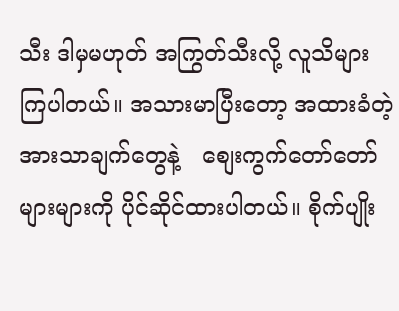သီး ဒါမှမဟုတ် အကြွတ်သီးလို့ လူသိများကြပါတယ်။ အသားမာပြီးတော့ အထားခံတဲ့ အားသာချက်တွေနဲ့   စျေးကွက်တော်တော်များများကို ပိုင်ဆိုင်ထားပါတယ်။ စိုက်ပျိုး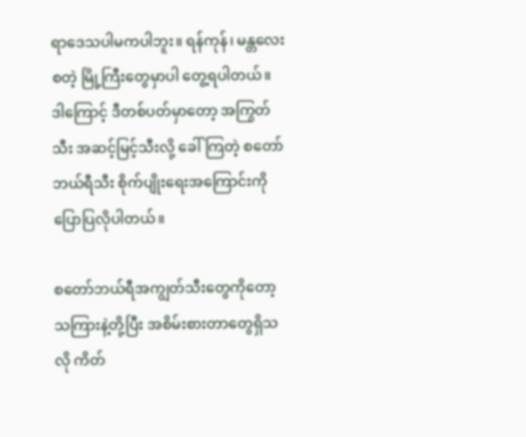ရာဒေသပါမကပါဘူး။ ရန်ကုန်၊ မန္တလေး စတဲ့ မြို့ကြီးတွေမှာပါ တွေ့ရပါတယ်။ ဒါကြောင့် ဒီတစ်ပတ်မှာတော့ အကြွတ်သီး အဆင့်မြင့်သီးလို့ ခေါ်ကြတဲ့ စတော်ဘယ်ရီသီး စိုက်ပျိုးရေးအကြောင်းကို ပြောပြလိုပါတယ်။

စတော်ဘယ်ရီအကျွတ်သီးတွေကိုတော့ သကြားနဲ့တို့ပြီး အစိမ်းစားတာတွေရှိသလို ကိတ်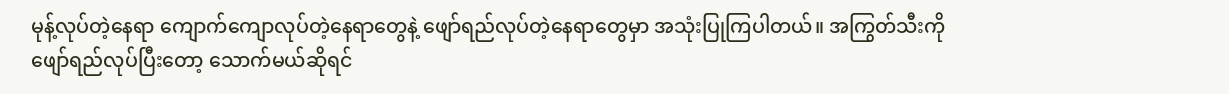မုန့်လုပ်တဲ့နေရာ ကျောက်ကျောလုပ်တဲ့နေရာတွေနဲ့ ဖျော်ရည်လုပ်တဲ့နေရာတွေမှာ အသုံးပြုကြပါတယ်။ အကြွတ်သီးကို ဖျော်ရည်လုပ်ပြီးတော့ သောက်မယ်ဆိုရင်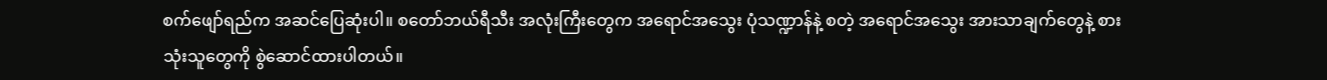စက်ဖျော်ရည်က အဆင်ပြေဆုံးပါ။ စတော်ဘယ်ရီသီး အလုံးကြီးတွေက အရောင်အသွေး ပုံသဏ္ဍာန်နဲ့ စတဲ့ အရောင်အသွေး အားသာချက်တွေနဲ့ စားသုံးသူတွေကို စွဲဆောင်ထားပါတယ်။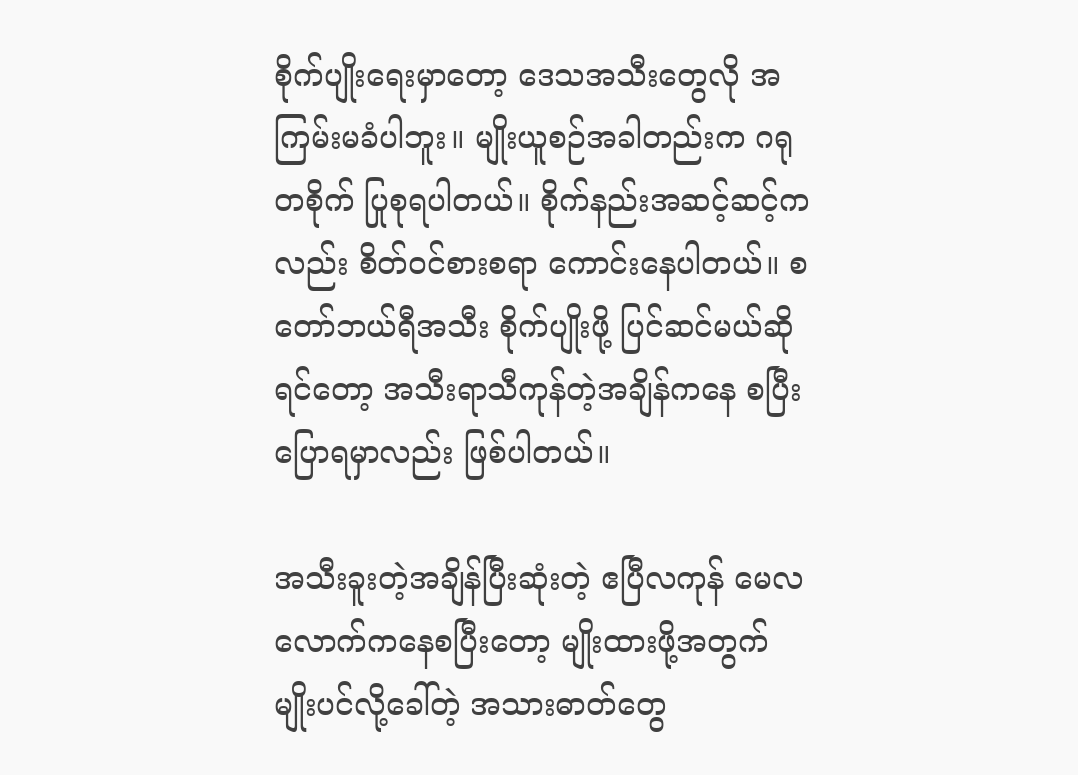စိုက်ပျိုးရေးမှာတော့ ဒေသအသီးတွေလို အကြမ်းမခံပါဘူး။ မျိုးယူစဉ်အခါတည်းက ဂရုတစိုက် ပြုစုရပါတယ်။ စိုက်နည်းအဆင့်ဆင့်ကလည်း စိတ်ဝင်စားစရာ ကောင်းနေပါတယ်။ စတော်ဘယ်ရီအသီး စိုက်ပျိုးဖို့ ပြင်ဆင်မယ်ဆိုရင်တော့ အသီးရာသီကုန်တဲ့အချိန်ကနေ စပြီးပြောရမှာလည်း ဖြစ်ပါတယ်။

အသီးခူးတဲ့အချိန်ပြီးဆုံးတဲ့ ဧပြီလကုန် မေလလောက်ကနေစပြီးတော့ မျိုးထားဖို့အတွက် မျိုးပင်လို့ခေါ်တဲ့ အသားဓာတ်တွေ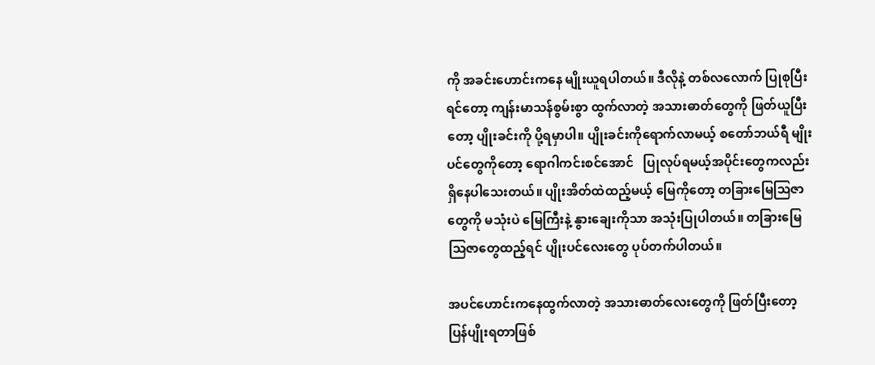ကို အခင်းဟောင်းကနေ မျိုးယူရပါတယ်။ ဒီလိုနဲ့ တစ်လလောက် ပြုစုပြီးရင်တော့ ကျန်းမာသန်စွမ်းစွာ ထွက်လာတဲ့ အသားဓာတ်တွေကို ဖြတ်ယူပြီးတော့ ပျိုးခင်းကို ပို့ရမှာပါ။ ပျိုးခင်းကိုရောက်လာမယ့် စတော်ဘယ်ရီ မျိုးပင်တွေကိုတော့ ရောဂါကင်းစင်အောင်   ပြုလုပ်ရမယ့်အပိုင်းတွေကလည်း ရှိနေပါသေးတယ်။ ပျိုးအိတ်ထဲထည့်မယ့် မြေကိုတော့ တခြားမြေသြဇာတွေကို မသုံးပဲ မြေကြီးနဲ့ နွားချေးကိုသာ အသုံးပြုပါတယ်။ တခြားမြေသြဇာတွေထည့်ရင် ပျိုးပင်လေးတွေ ပုပ်တက်ပါတယ်။

အပင်ဟောင်းကနေထွက်လာတဲ့ အသားဓာတ်လေးတွေကို ဖြတ်ပြီးတော့ ပြန်ပျိုးရတာဖြစ်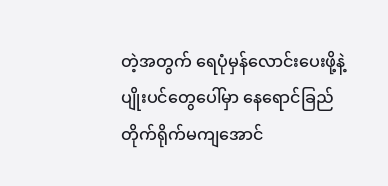တဲ့အတွက် ရေပုံမှန်လောင်းပေးဖို့နဲ့ ပျိုးပင်တွေပေါ်မှာ နေရောင်ခြည် တိုက်ရိုက်မကျအောင်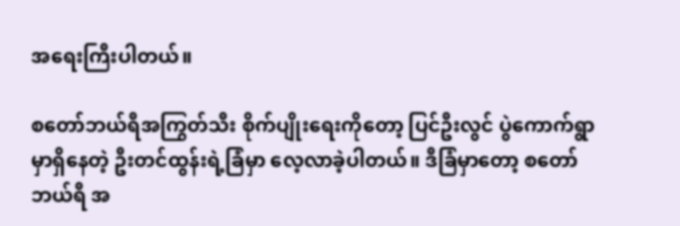အရေးကြီးပါတယ်။

စတော်ဘယ်ရီအကြွတ်သီး စိုက်ပျိုးရေးကိုတော့ ပြင်ဦးလွင် ပွဲကောက်ရွာမှာရှိနေတဲ့ ဦးတင်ထွန်းရဲ့ခြံမှာ လေ့လာခဲ့ပါတယ်။ ဒီခြံမှာတော့ စတော်ဘယ်ရီ အ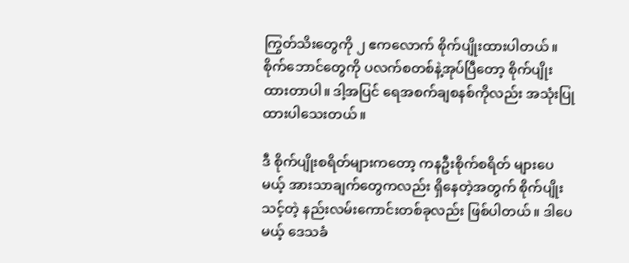ကြွတ်သိးတွေကို ၂ ဧကလောက် စိုက်ပျိုးထားပါတယ်။ စိုက်ဘောင်တွေကို ပလက်စတစ်နဲ့အုပ်ပြီတော့ စိုက်ပျိုးထားတာပါ။ ဒါ့အပြင် ရေအစက်ချစနစ်ကိုလည်း အသုံးပြုထားပါသေးတယ်။

ဒီ စိုက်ပျိုးစရိတ်များကတော့ ကနဦးစိုက်စရိတ် များပေမယ့် အားသာချက်တွေကလည်း ရှိနေတဲ့အတွက် စိုက်ပျိုးသင့်တဲ့ နည်းလမ်းကောင်းတစ်ခုလည်း ဖြစ်ပါတယ်။ ဒါပေမယ့် ဒေသခံ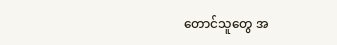တောင်သူတွေ အ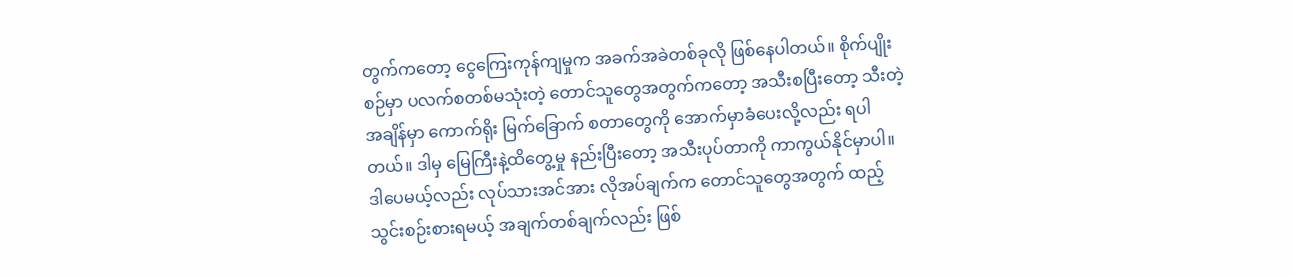တွက်ကတော့ ငွေကြေးကုန်ကျမှုက အခက်အခဲတစ်ခုလို ဖြစ်နေပါတယ်။ စိုက်ပျိုးစဉ်မှာ ပလက်စတစ်မသုံးတဲ့ တောင်သူတွေအတွက်ကတော့ အသီးစပြီးတော့ သီးတဲ့အချိန်မှာ ကောက်ရိုး မြက်ခြောက် စတာတွေကို အောက်မှာခံပေးလို့လည်း ရပါတယ်။ ဒါမှ မြေကြီးနဲ့ထိတွေ့မှု နည်းပြီးတော့ အသီးပုပ်တာကို ကာကွယ်နိုင်မှာပါ။ ဒါပေမယ့်လည်း လုပ်သားအင်အား လိုအပ်ချက်က တောင်သူတွေအတွက် ထည့်သွင်းစဉ်းစားရမယ့် အချက်တစ်ချက်လည်း ဖြစ်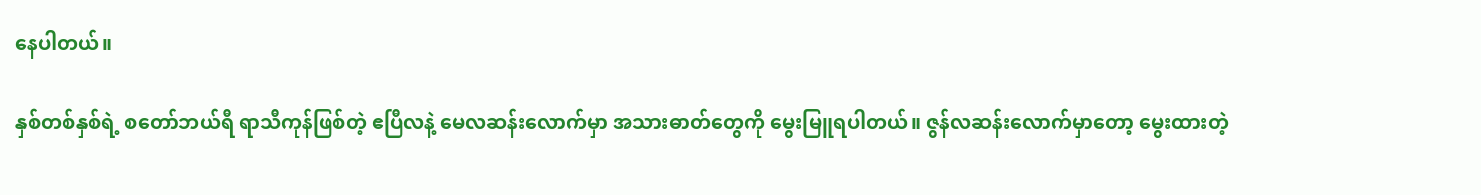နေပါတယ်။

နှစ်တစ်နှစ်ရဲ့ စတော်ဘယ်ရီ ရာသီကုန်ဖြစ်တဲ့ ဧပြီလနဲ့ မေလဆန်းလောက်မှာ အသားဓာတ်တွေကို မွေးမြူရပါတယ်။ ဇွန်လဆန်းလောက်မှာတော့ မွေးထားတဲ့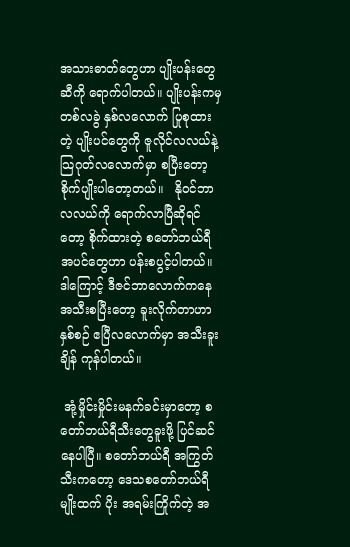အသားဓာတ်တွေဟာ ပျိုးပန်းတွေဆီကို ရောက်ပါတယ်။ ပျိုးပန်းကမှ တစ်လခွဲ နှစ်လလောက် ပြုစုထားတဲ့ ပျိုးပင်တွေကို ဇူလိုင်လလယ်နဲ့ သြဂုတ်လလောက်မှာ စပြီးတော့ စိုက်ပျိုးပါတော့တယ်။   နိုဝင်ဘာလလယ်ကို ရောက်လာပြီဆိုရင်တော့ စိုက်ထားတဲ့ စတော်ဘယ်ရီအပင်တွေဟာ ပန်းစပွင့်ပါတယ်။ ဒါကြောင့် ဒီဇင်ဘာလောက်ကနေ အသီးစပြီးတော့ ခူးလိုက်တာဟာ နှစ်စဉ် ဧပြီလလောက်မှာ အသီးခူးချိန် ကုန်ပါတယ်။

 အုံ့မှိုင်းမှိုင်းမနက်ခင်းမှာတော့ စတော်ဘယ်ရီသီးတွေခူးဖို့ ပြင်ဆင်နေပါပြီ။ စတော်ဘယ်ရီ အကြွတ်သီးကတော့ ဒေသစတော်ဘယ်ရီမျိုးထက် ပိုး အရမ်းကြိုက်တဲ့ အ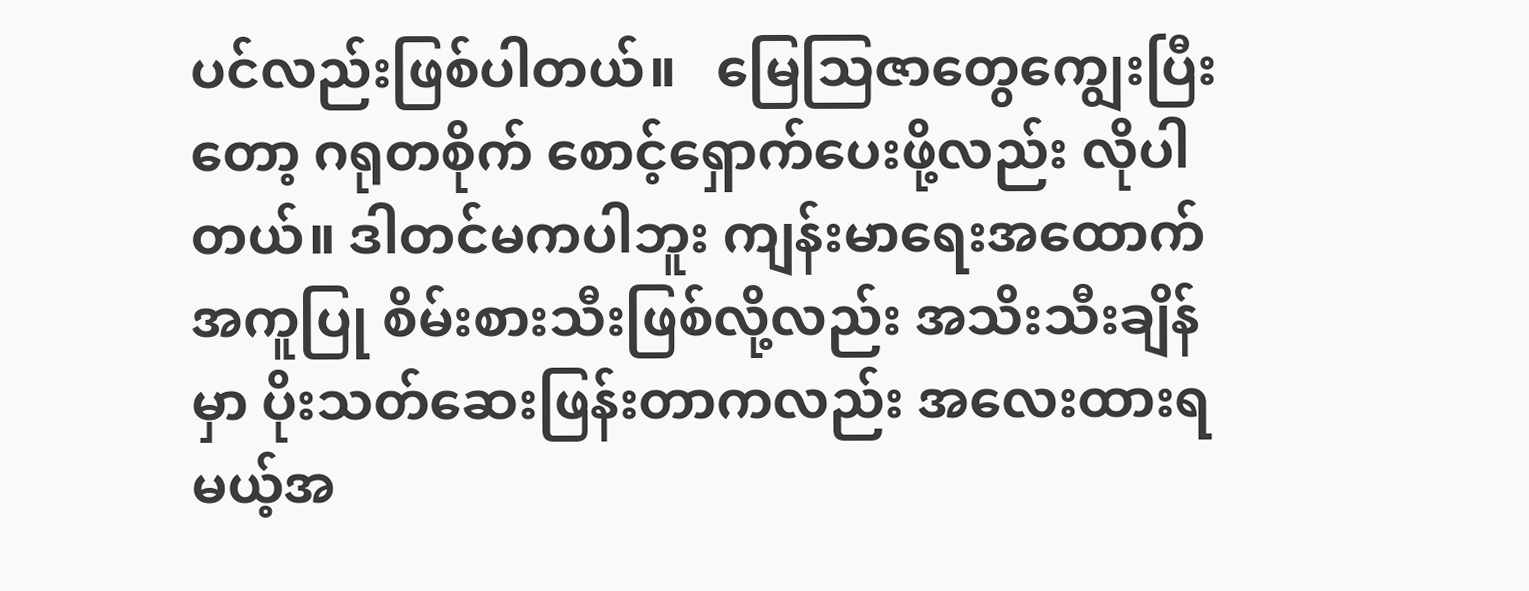ပင်လည်းဖြစ်ပါတယ်။   မြေသြဇာတွေကျွေးပြီးတော့ ဂရုတစိုက် စောင့်ရှောက်ပေးဖို့လည်း လိုပါတယ်။ ဒါတင်မကပါဘူး ကျန်းမာရေးအထောက်အကူပြု စိမ်းစားသီးဖြစ်လို့လည်း အသိးသီးချိန်မှာ ပိုးသတ်ဆေးဖြန်းတာကလည်း အလေးထားရမယ့်အ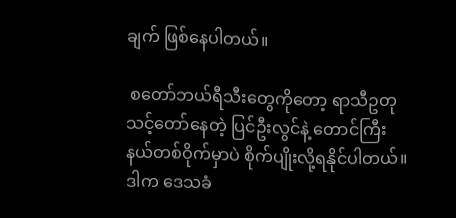ချက် ဖြစ်နေပါတယ်။

 စတော်ဘယ်ရီသီးတွေကိုတော့ ရာသီဥတု သင့်တော်နေတဲ့ ပြင်ဦးလွင်နဲ့ တောင်ကြီးနယ်တစ်ဝိုက်မှာပဲ စိုက်ပျိုးလို့ရနိုင်ပါတယ်။ ဒါက ဒေသခံ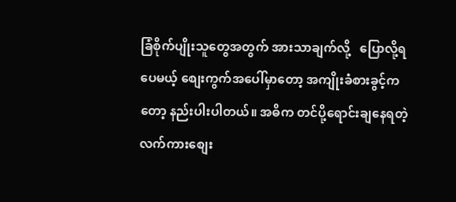ခြံစိုက်ပျိုးသူတွေအတွက် အားသာချက်လို့   ပြောလို့ရပေမယ့် စျေးကွက်အပေါ်မှာတော့ အကျိုးခံစားခွင့်ကတော့ နည်းပါးပါတယ်။ အဓိက တင်ပို့ရောင်းချနေရတဲ့ လက်ကားစျေး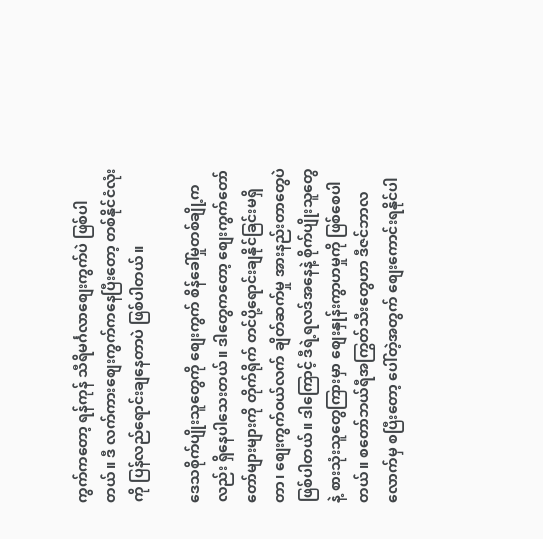ကွက်ကတော့ ရန်ကုန် သီရိမင်္ဂလာစျေးကွက်ပဲ ဖြစ်ပါတယ်။ ဒီ လက်ကားစျေးကွက်ကနေပြီးတော့ တစ်နိုင်ငံလုံးကို ပြန်လည်ရောင်းချနေတာပဲ ဖြစ်ပါတယ်။

ဒေသစိုက်ပျိုးသူတွေကို စျေးကွက် စိန်ခေါ်မှုတစ်ချို့ကလည်း ရှိနေပါသေးတယ်။ ဒါတွေကတော့ စျေးကွက်တော်တော်များများကို တိုက်ရိုက် တင်ပို့ရောင်းချနိုင်ခြင်းမရှိတာ၊ စျေးကွက်ဝယ်လက် ချိတ်ဆက်မှု အားနည်းတာတွေပဲ ဖြစ်ပါတယ်။ ဒါကြောင့် ဒီရဲ့ရလဒ်အနေနဲ့ စိုက်ပျိုးသူတွေနဲ့ စားသုံးသူတွေကြားမှာ စျေးနှုန်းကွာဟမှုကို ဖြစ်စေပါတယ်။ စတော်ဘယ်ရီအကြွတ်သီးတွေဟာ ဒီဇင်ဘာလလောက်မှ စပြီးတော့ ပေါ်တဲ့အတွက် စျေးကောင်းရနိုင်ပါ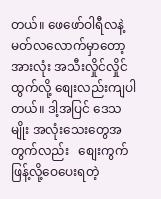တယ်။ ဖေဖော်ဝါရီလနဲ့ မတ်လလောက်မှာတော့ အားလုံး အသီးလှိုင်လှိုင်ထွက်လို့ စျေးလည်းကျပါတယ်။ ဒါ့အပြင် ဒေသမျိုး အလုံးသေးတွေအတွက်လည်း   စျေးကွက် ဖြန့်လို့ဝေပေးရတဲ့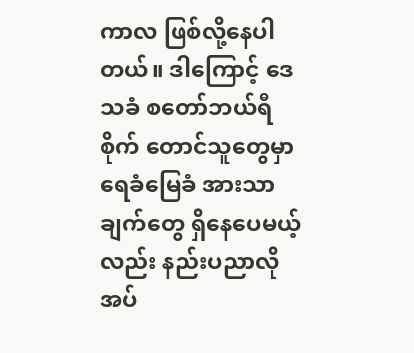ကာလ ဖြစ်လို့နေပါတယ်။ ဒါကြောင့် ဒေသခံ စတော်ဘယ်ရီစိုက် တောင်သူတွေမှာ ရေခံမြေခံ အားသာချက်တွေ ရှိနေပေမယ့်လည်း နည်းပညာလိုအပ်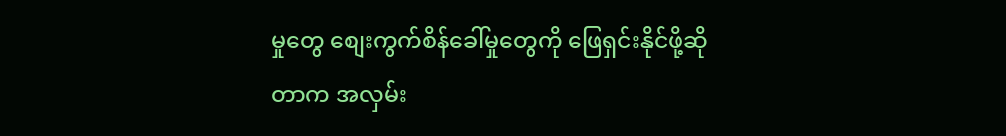မှုတွေ စျေးကွက်စိန်ခေါ်မှုတွေကို ဖြေရှင်းနိုင်ဖို့ဆိုတာက အလှမ်း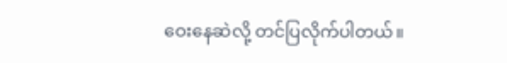ဝေးနေဆဲလို့ တင်ပြလိုက်ပါတယ်။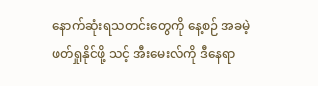နောက်ဆုံးရသတင်းတွေကို နေ့စဉ် အခမဲ့ဖတ်ရှုနိုင်ဖို့ သင့် အီးမေးလ်ကို ဒီနေရာ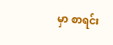မှာ စာရင်း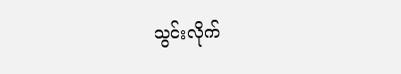သွင်းလိုက်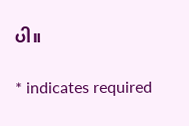ပါ။

* indicates required